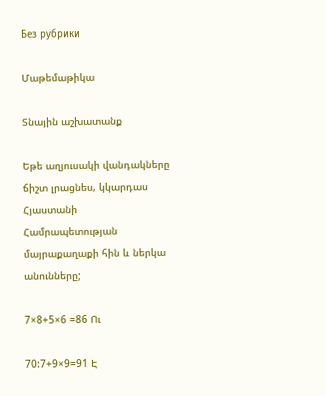Без рубрики

Մաթեմաթիկա

Տնային աշխատանք

Եթե աղյուսակի վանդակները ճիշտ լրացնես, կկարդաս Հյաստանի Համրապետության մայրաքաղաքի հին և ներկա անունները;

7×8+5×6 =86 Ու

70:7+9×9=91 Է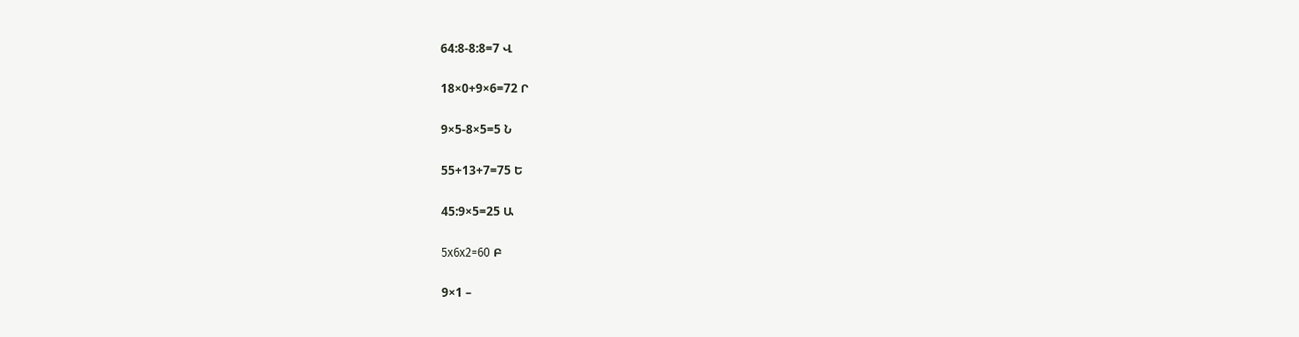64:8-8:8=7 Վ

18×0+9×6=72 Ր

9×5-8×5=5 Ն

55+13+7=75 Ե

45:9×5=25 Ա

5x6x2=60 Բ

9×1 –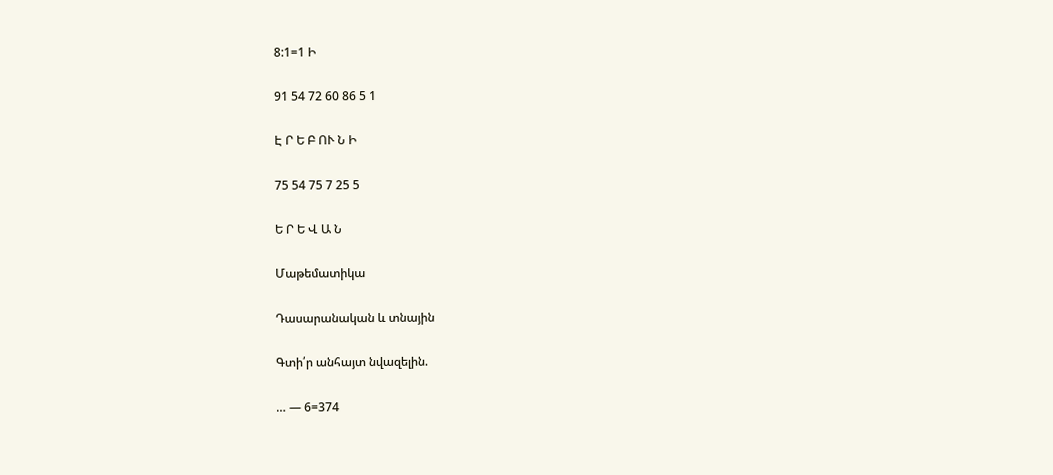8:1=1 Ի

91 54 72 60 86 5 1

Է Ր Ե Բ ՈՒ Ն Ի

75 54 75 7 25 5

Ե Ր Ե Վ Ա Ն

Մաթեմատիկա

Դասարանական և տնային

Գտի՛ր անհայտ նվազելին.

… — 6=374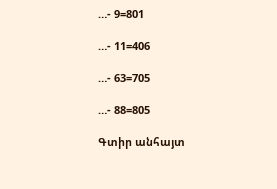…- 9=801

…- 11=406

…- 63=705

…- 88=805

Գտիր անհայտ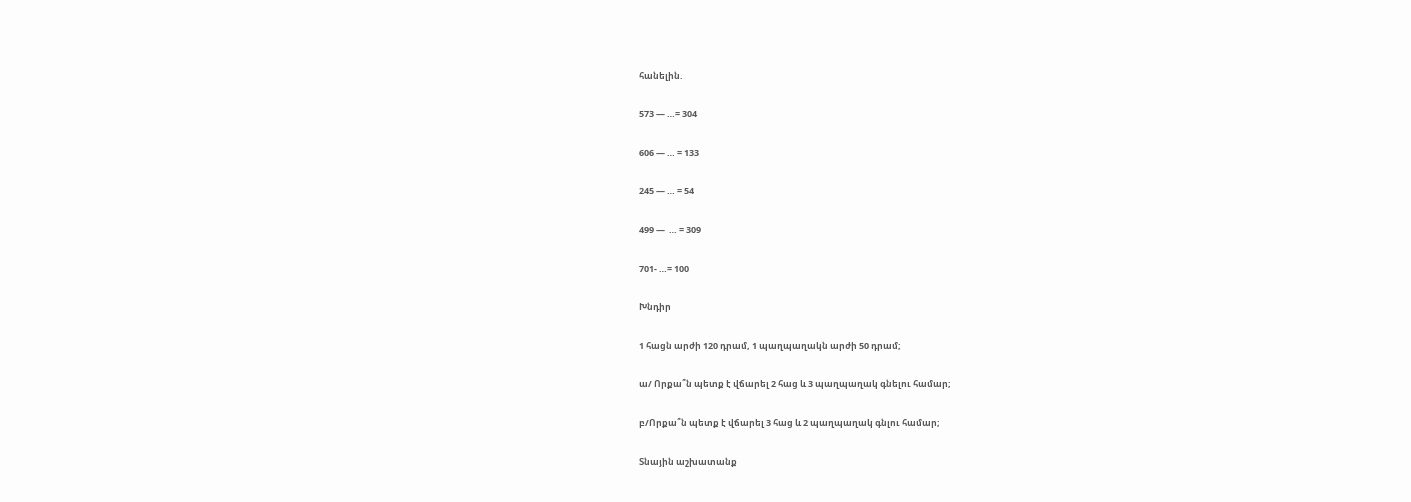հանելին.

573 — …= 304

606 — … = 133

245 — … = 54

499 —  … = 309

701- …= 100

Խնդիր

1 հացն արժի 120 դրամ, 1 պաղպաղակն արժի 50 դրամ;

ա/ Որքա՞ն պետք է վճարել 2 հաց և 3 պաղպաղակ գնելու համար;

բ/Որքա՞ն պետք է վճարել 3 հաց և 2 պաղպաղակ գնլու համար;

Տնային աշխատանք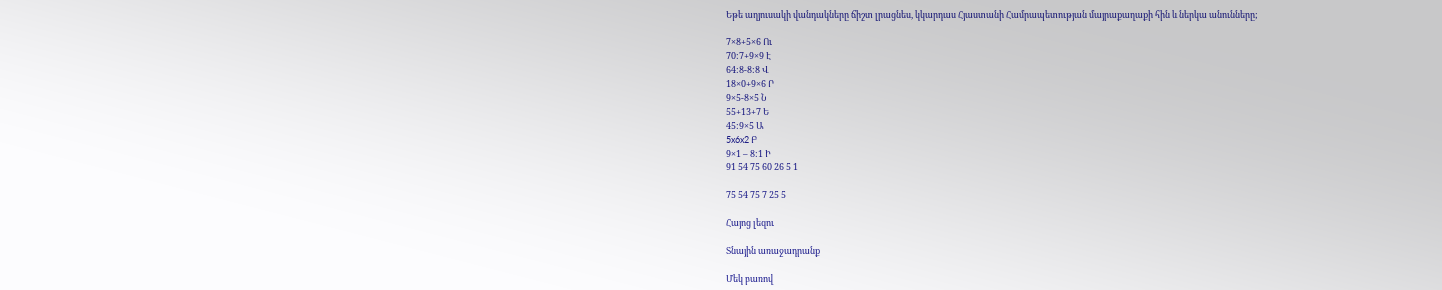Եթե աղյուսակի վանդակները ճիշտ լրացնես, կկարդաս Հյաստանի Համրապետության մայրաքաղաքի հին և ներկա անունները;

7×8+5×6 Ու
70:7+9×9 Է
64:8-8:8 Վ
18×0+9×6 Ր
9×5-8×5 Ն
55+13+7 Ե
45:9×5 Ա
5x6x2 Բ
9×1 – 8:1 Ի
91 54 75 60 26 5 1

75 54 75 7 25 5

Հայոց լեզու

Տնային առաջադրանք

Մեկ բառով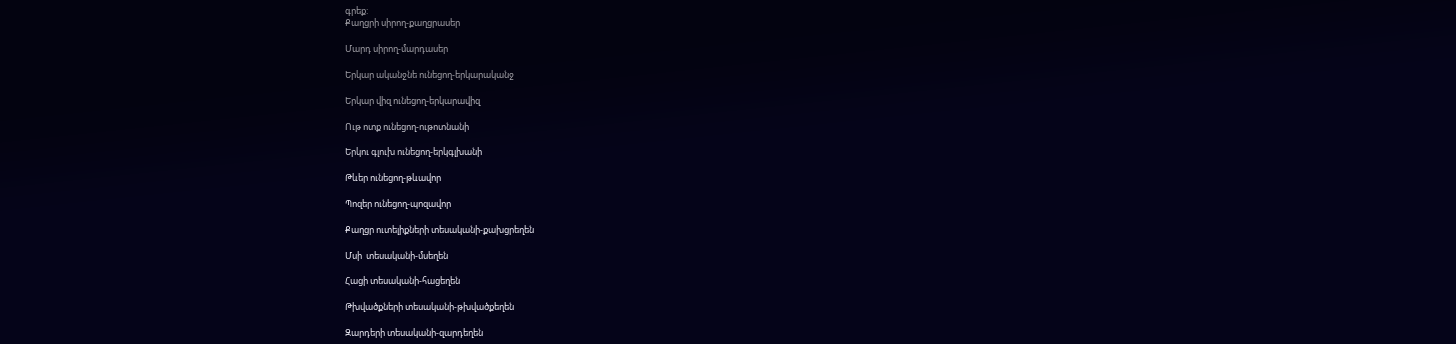գրեք:
Քաղցրի սիրող-քաղցրասեր

Մարդ սիրող-մարդասեր

Երկար ականջնե ունեցող-երկարականջ

Երկար վիզ ունեցող-երկարավիզ

Ութ ոտք ունեցող-ութոտնանի

Երկու գլուխ ունեցող-երկգլխանի

Թևեր ունեցող-թևավոր

Պոզեր ունեցող-պոզավոր

Քաղցր ուտելիքների տեսականի-քախցրեղեն

Մսի  տեսականի-մսեղեն

Հացի տեսականի-հացեղեն

Թխվածքների տեսականի-թխվածքեղեն

Զարդերի տեսականի-զարդեղեն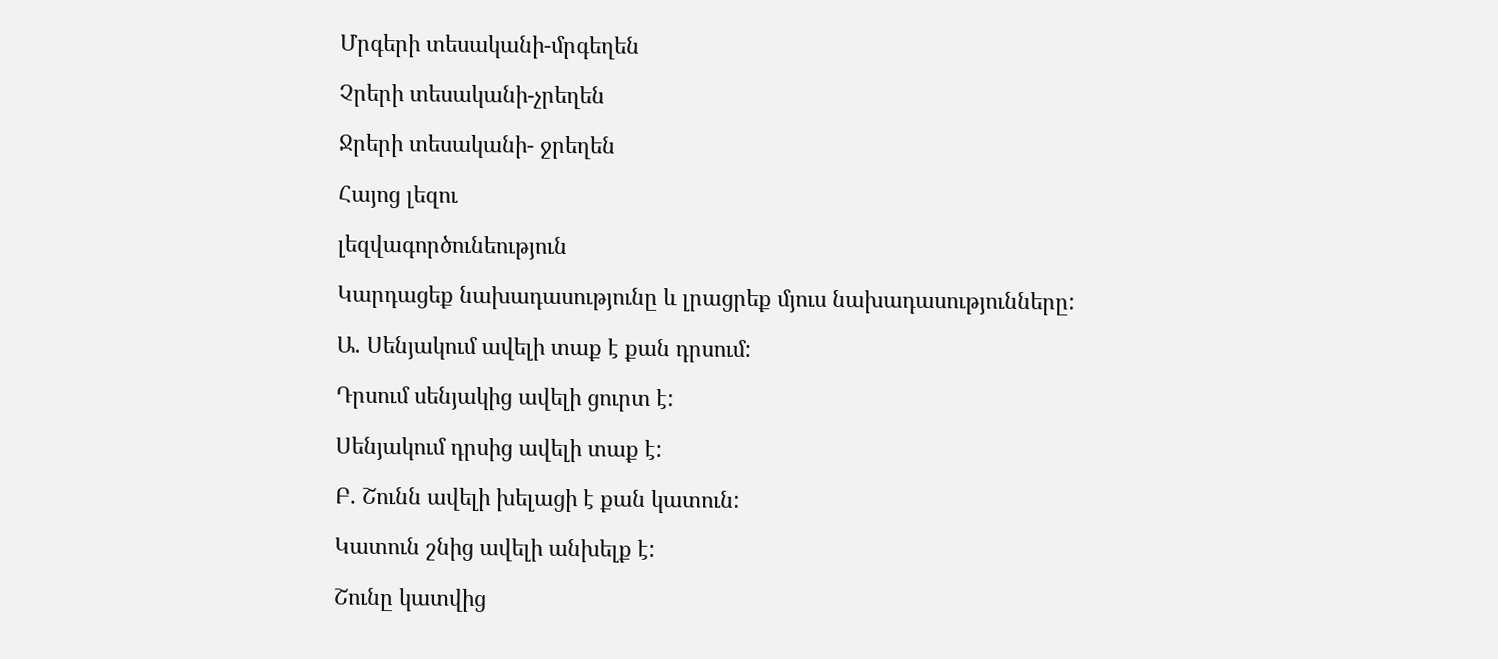Մրգերի տեսականի-մրգեղեն

Չրերի տեսականի-չրեղեն

Ջրերի տեսականի- ջրեղեն

Հայոց լեզու

լեզվագործունեություն

Կարդացեք նախադասությունը և լրացրեք մյուս նախադասությունները:

Ա. Սենյակում ավելի տաք է քան դրսում:

Դրսում սենյակից ավելի ցուրտ է:

Սենյակում դրսից ավելի տաք է:

Բ. Շունն ավելի խելացի է քան կատուն:

Կատուն շնից ավելի անխելք է:

Շունը կատվից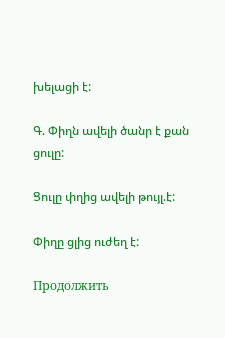խելացի է:

Գ. Փիղն ավելի ծանր է քան ցուլը:

Ցուլը փղից ավելի թույլ.է:

Փիղը ցլից ուժեղ է:

Продолжить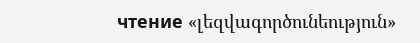чтение «լեզվագործունեություն»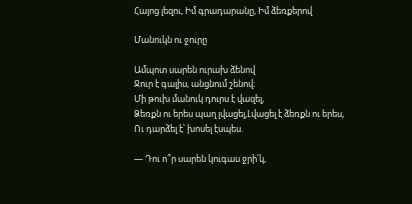Հայոց լեզու, Իմ գրադարանը, Իմ ձեռքերով

Մանուկն ու ջուրը

Ամպոտ սարեն ուրախ ձենով
Ջուր է գալիս, անցնում շենով։
Մի թուխ մանուկ դուրս է վազել,
Ձեռքն ու երես պաղ լվացել,Լվացել է ձեռքն ու երես,
Ու դարձել է՝ խոսել էսպես.

— Դու ո՞ր սարեն կուգաս ջրի՛կ,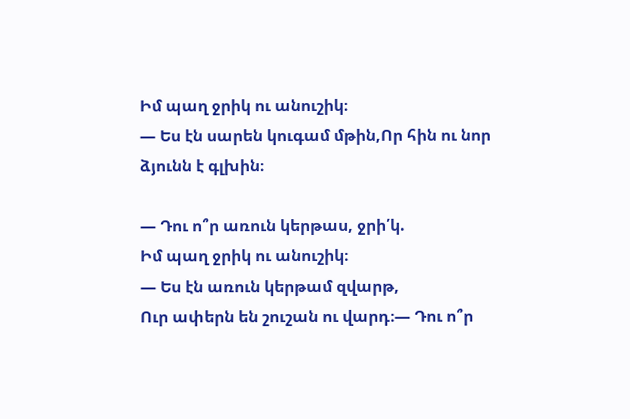Իմ պաղ ջրիկ ու անուշիկ։
— Ես էն սարեն կուգամ մթին,Որ հին ու նոր ձյունն է գլխին։

— Դու ո՞ր առուն կերթաս, ջրի՛կ.
Իմ պաղ ջրիկ ու անուշիկ։
— Ես էն առուն կերթամ զվարթ,
Ուր ափերն են շուշան ու վարդ։— Դու ո՞ր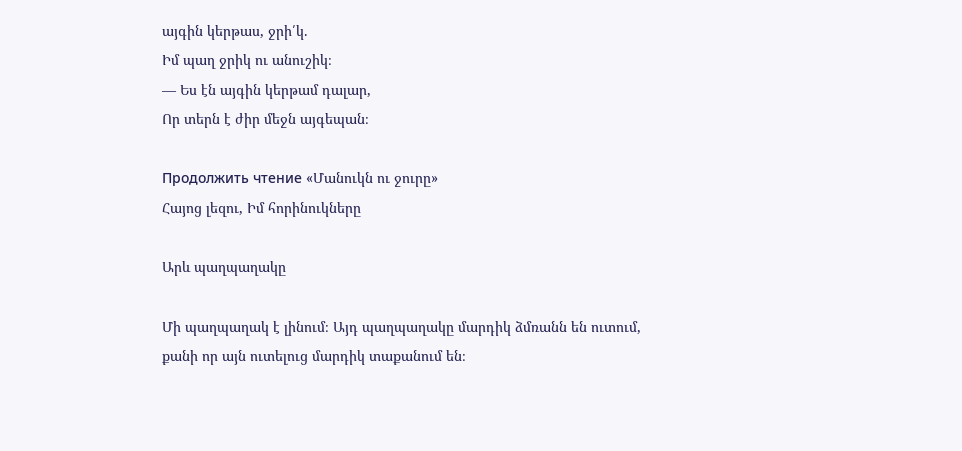այգին կերթաս, ջրի՛կ.
Իմ պաղ ջրիկ ու անուշիկ։
— Ես էն այգին կերթամ դալար,
Որ տերն է ժիր մեջն այգեպան։

Продолжить чтение «Մանուկն ու ջուրը»
Հայոց լեզու, Իմ հորինուկները

Արև պաղպաղակը

Մի պաղպաղակ է լինում։ Այդ պաղպաղակը մարդիկ ձմռանն են ուտում, քանի որ այն ուտելուց մարդիկ տաքանում են։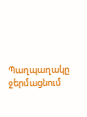Պաղպաղակը ջերմացնում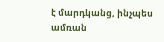է մարդկանց, ինչպես ամռան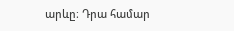արևը։ Դրա համար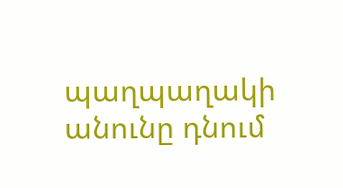պաղպաղակի անունը դնում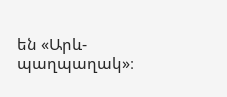են «Արև-պաղպաղակ»։